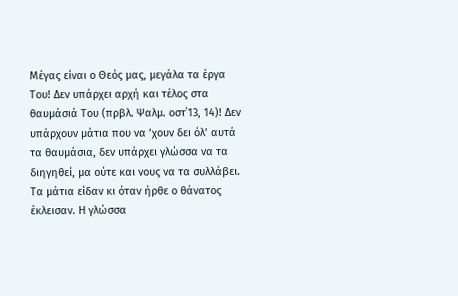Μέγας είναι ο Θεός μας, μεγάλα τα έργα Του! Δεν υπάρχει αρχή και τέλος στα θαυμάσιά Του (πρβλ. Ψαλμ. οστ΄13, 14)! Δεν υπάρχουν μάτια που να ’χουν δει όλ’ αυτά τα θαυμάσια, δεν υπάρχει γλώσσα να τα διηγηθεί, μα ούτε και νους να τα συλλάβει.
Τα μάτια είδαν κι όταν ήρθε ο θάνατος έκλεισαν. Η γλώσσα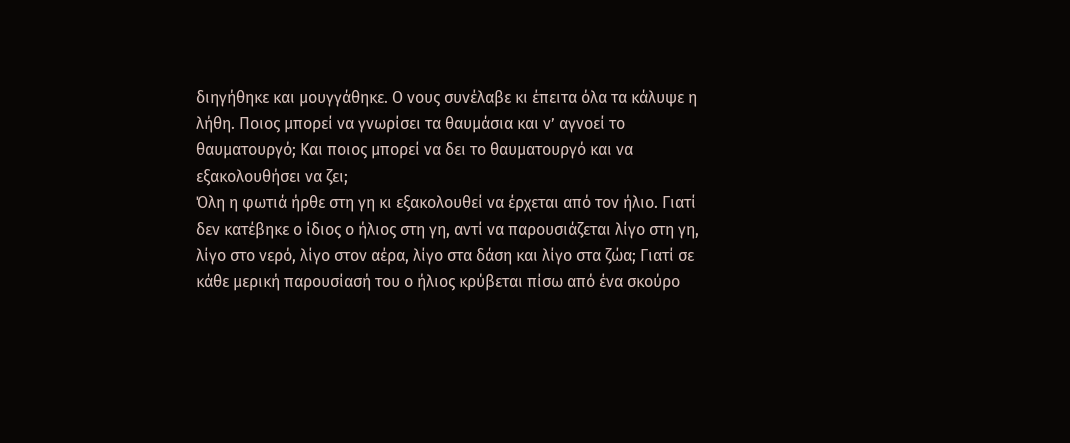διηγήθηκε και μουγγάθηκε. Ο νους συνέλαβε κι έπειτα όλα τα κάλυψε η λήθη. Ποιος μπορεί να γνωρίσει τα θαυμάσια και ν’ αγνοεί το θαυματουργό; Και ποιος μπορεί να δει το θαυματουργό και να εξακολουθήσει να ζει;
Όλη η φωτιά ήρθε στη γη κι εξακολουθεί να έρχεται από τον ήλιο. Γιατί δεν κατέβηκε ο ίδιος ο ήλιος στη γη, αντί να παρουσιάζεται λίγο στη γη, λίγο στο νερό, λίγο στον αέρα, λίγο στα δάση και λίγο στα ζώα; Γιατί σε κάθε μερική παρουσίασή του ο ήλιος κρύβεται πίσω από ένα σκούρο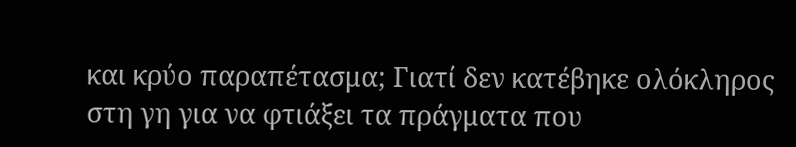και κρύο παραπέτασμα; Γιατί δεν κατέβηκε ολόκληρος στη γη για να φτιάξει τα πράγματα που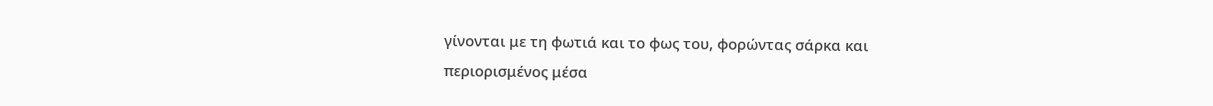γίνονται με τη φωτιά και το φως του, φορώντας σάρκα και περιορισμένος μέσα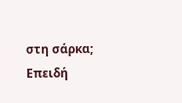στη σάρκα; Επειδή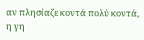αν πλησίαζε κοντά πολύ κοντά, η γη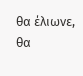θα έλιωνε, θα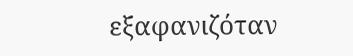εξαφανιζόταν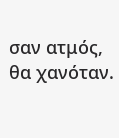σαν ατμός, θα χανόταν.